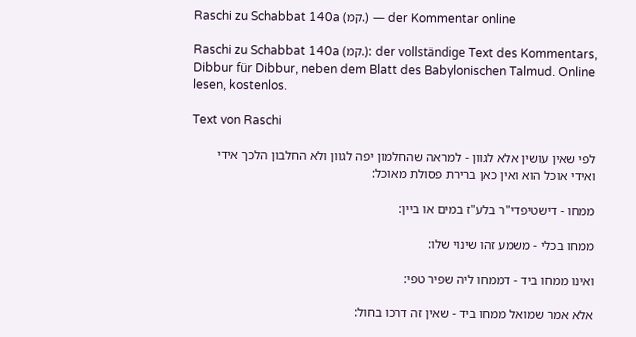Raschi zu Schabbat 140a (קמ.) — der Kommentar online

Raschi zu Schabbat 140a (קמ.): der vollständige Text des Kommentars, Dibbur für Dibbur, neben dem Blatt des Babylonischen Talmud. Online lesen, kostenlos.

Text von Raschi

לפי שאין עושין אלא לגוון - למראה שהחלמון יפה לגוון ולא החלבון הלכך אידי ואידי אוכל הוא ואין כאן ברירת פסולת מאוכל:

ממחו - דישטיפדי"ר בלע"ז במים או ביין:

ממחו בכלי - משמע זהו שינוי שלו:

ואינו ממחו ביד - דממחו ליה שפיר טפי:

אלא אמר שמואל ממחו ביד - שאין זה דרכו בחול: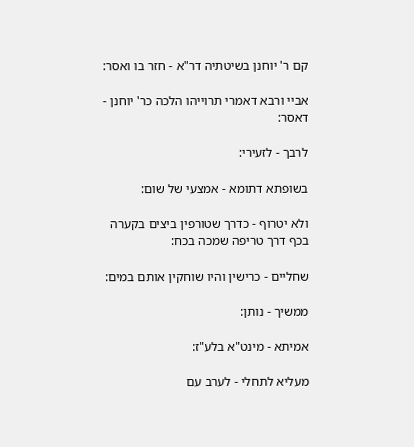קם ר' יוחנן בשיטתיה דר"א - חזר בו ואסר:

אביי ורבא דאמרי תרוייהו הלכה כר' יוחנן - דאסר:

לרבך - לזעירי:

בשופתא דתומא - אמצעי של שום:

ולא יטרוף - כדרך שטורפין ביצים בקערה בכף דרך טריפה שמכה בכח:

שחליים - כרישין והיו שוחקין אותם במים:

ממשיך - נותן:

אמיתא - מינט"א בלע"ז:

מעליא לתחלי - לערב עם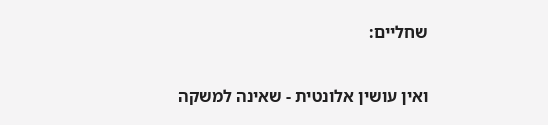שחליים:

ואין עושין אלונטית - שאינה למשקה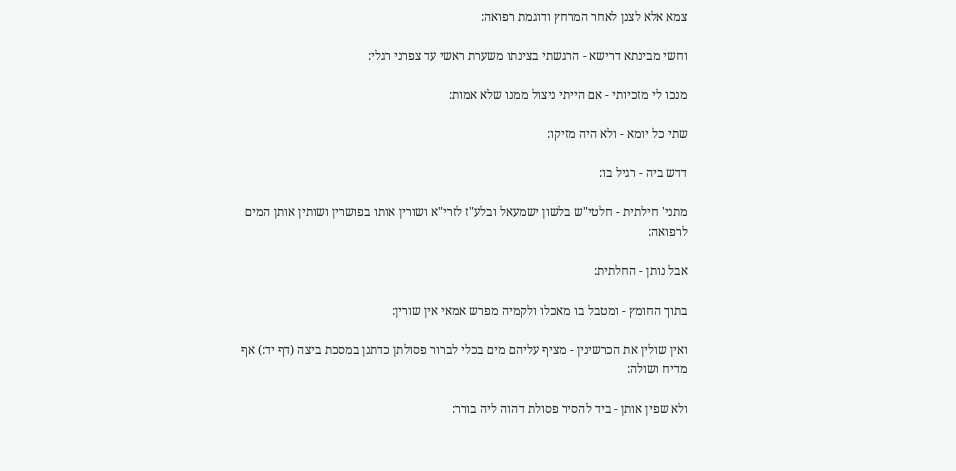צמא אלא לצנן לאחר המרחץ ודוגמת רפואה:

וחשי מבינתא דרישא - הרגשתי בצינתו משערת ראשי עד צפרני רגלי:

מנכו לי מזכיותי - אם הייתי ניצול ממנו שלא אמות:

שתי כל יומא - ולא היה מזיקו:

דדש ביה - רגיל בו:

מתני' חילתית - חלטי"ש בלשון ישמעאל ובלע"ז לזרי"א ושורין אותו בפושרין ושותין אותן המים לרפואה:

אבל נותן - החלתית:

בתוך החומץ - ומטבל בו מאכלו ולקמיה מפרש אמאי אין שורין:

ואין שולין את הכרשינין - מציף עליהם מים בכלי לברור פסולתן כדתנן במסכת ביצה (דף יד:) אף מדיח ושולה:

ולא שפין אותן - ביד להסיר פסולת דהוה ליה בורר: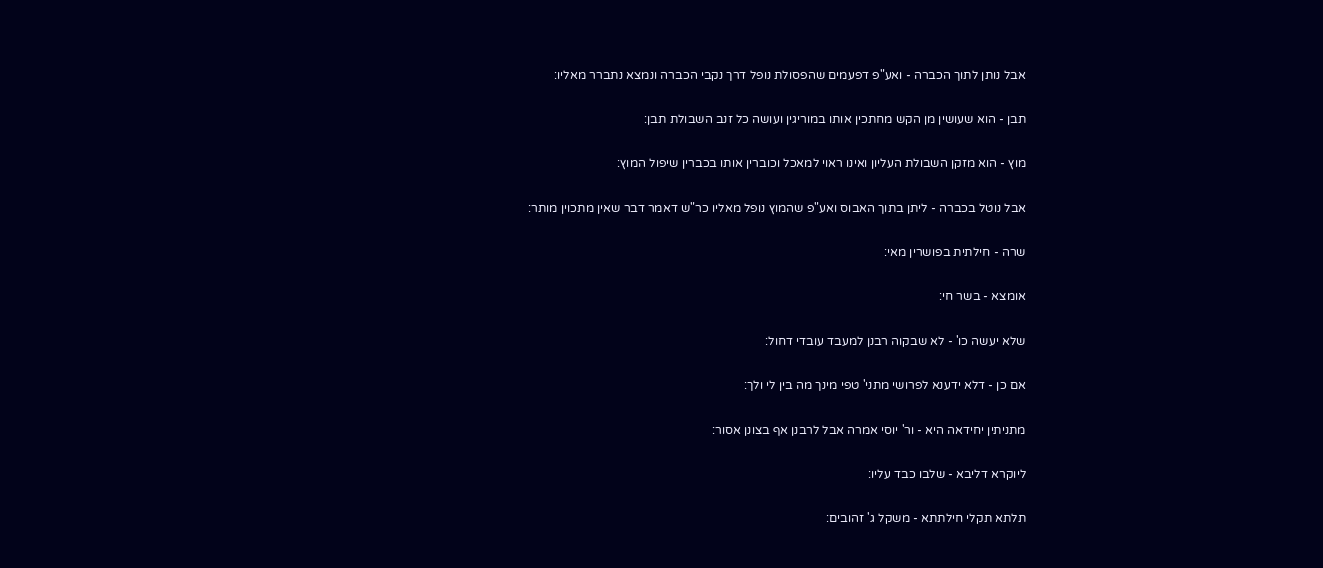אבל נותן לתוך הכברה - ואע"פ דפעמים שהפסולת נופל דרך נקבי הכברה ונמצא נתברר מאליו:

תבן - הוא שעושין מן הקש מחתכין אותו במוריגין ועושה כל זנב השבולת תבן:

מוץ - הוא מזקן השבולת העליון ואינו ראוי למאכל וכוברין אותו בכברין שיפול המוץ:

אבל נוטל בכברה - ליתן בתוך האבוס ואע"פ שהמוץ נופל מאליו כר"ש דאמר דבר שאין מתכוין מותר:

שרה - חילתית בפושרין מאי:

אומצא - בשר חי:

שלא יעשה כו' - לא שבקוה רבנן למעבד עובדי דחול:

אם כן - דלא ידענא לפרושי מתני' טפי מינך מה בין לי ולך:

מתניתין יחידאה היא - ור' יוסי אמרה אבל לרבנן אף בצונן אסור:

ליוקרא דליבא - שלבו כבד עליו:

תלתא תקלי חילתתא - משקל ג' זהובים: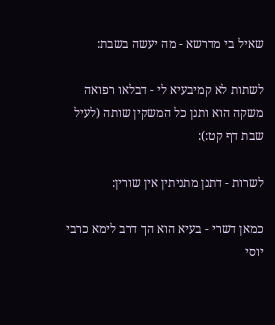שאיל בי מדרשא - מה יעשה בשבת:

לשתות לא קמיבעיא לי - דבלאו רפואה משקה הוא ותנן כל המשקין שותה (לעיל שבת דף קט:):

לשרות - דתנן מתניתין אין שורין:

כמאן דשרי - בעיא הוא הך דרב לימא כרבי יוסי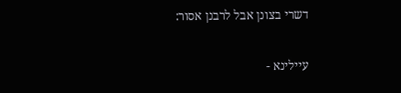דשרי בצונן אבל לרבנן אסור:

עיילינא -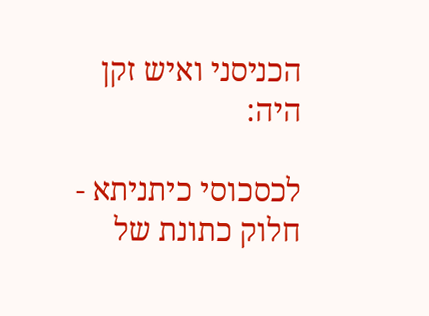הכניסני ואיש זקן היה:

לכסכוסי כיתניתא - חלוק כתונת של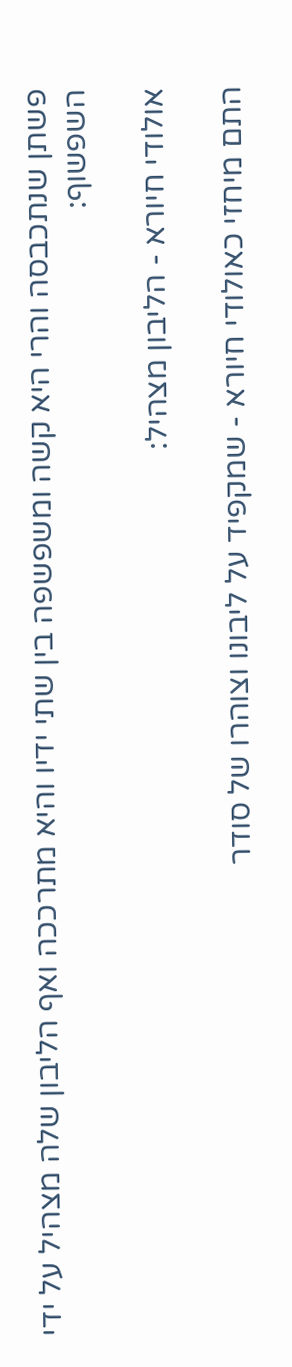פשתן שנתכבסה והרי היא קשה ומשפשפה בין שתי ידיו והיא מתרככה ואף הליבון שלה מצהיל על ידי השפשוף:

אולודי חיורא - הליבון מצהיל:

התם מיחזי כאולודי חיורא - שמקפיד על ליבונו וצוהרו של סודר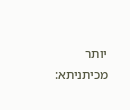יותר מכיתניתא: